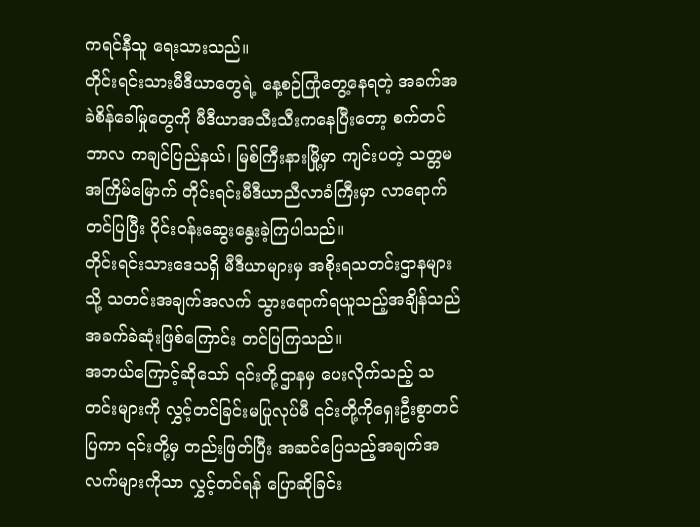ကရင်နီသူ ရေးသားသည်။
တိုင်းရင်းသားမီဒီယာတွေရဲ့ နေ့စဉ်ကြုံတွေ့နေရတဲ့ အခက်အခဲစိန်ခေါ်မှုတွေကို မီဒီယာအသီးသီးကနေပြီးတော့ စက်တင်ဘာလ ကချင်ပြည်နယ်၊ မြစ်ကြီးနားမြို့မှာ ကျင်းပတဲ့ သတ္တမအကြိမ်မြောက် တိုင်းရင်းမီဒီယာညီလာခံကြီးမှာ လာရောက်တင်ပြပြီး ဝိုင်းဝန်းဆွေးနွေးခဲ့ကြပါသည်။
တိုင်းရင်းသားဒေသရှိ မီဒီယာများမှ အစိုးရသတင်းဌာနများသို့ သတင်းအချက်အလက် သွားရောက်ရယူသည့်အချိန်သည် အခက်ခဲဆုံးဖြစ်ကြောင်း တင်ပြကြသည်။
အဘယ်ကြောင့်ဆိုသော် ၎င်းတို့ဌာနမှ ပေးလိုက်သည့် သတင်းများကို လွှင့်တင်ခြင်းမပြုလုပ်မီ ၎င်းတို့ကိုရှေးဦးစွာတင်ပြကာ ၎င်းတို့မှ တည်းဖြတ်ပြီး အဆင်ပြေသည့်အချက်အလက်များကိုသာ လွှင့်တင်ရန် ပြောဆိုခြင်း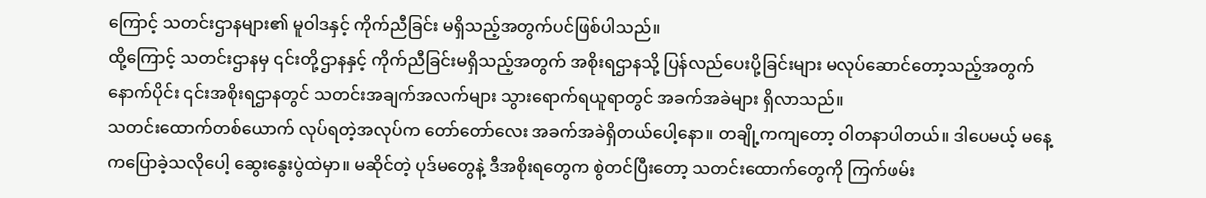ကြောင့် သတင်းဌာနများ၏ မူဝါဒနှင့် ကိုက်ညီခြင်း မရှိသည့်အတွက်ပင်ဖြစ်ပါသည်။
ထို့ကြောင့် သတင်းဌာနမှ ၎င်းတို့ဌာနနှင့် ကိုက်ညီခြင်းမရှိသည့်အတွက် အစိုးရဌာနသို့ ပြန်လည်ပေးပို့ခြင်းများ မလုပ်ဆောင်တော့သည့်အတွက် နောက်ပိုင်း ၎င်းအစိုးရဌာနတွင် သတင်းအချက်အလက်များ သွားရောက်ရယူရာတွင် အခက်အခဲများ ရှိလာသည်။
သတင်းထောက်တစ်ယောက် လုပ်ရတဲ့အလုပ်က တော်တော်လေး အခက်အခဲရှိတယ်ပေါ့နော။ တချို့ကကျတော့ ဝါတနာပါတယ်။ ဒါပေမယ့် မနေ့ကပြောခဲ့သလိုပေါ့ ဆွေးနွေးပွဲထဲမှာ။ မဆိုင်တဲ့ ပုဒ်မတွေနဲ့ ဒီအစိုးရတွေက စွဲတင်ပြီးတော့ သတင်းထောက်တွေကို ကြက်ဖမ်း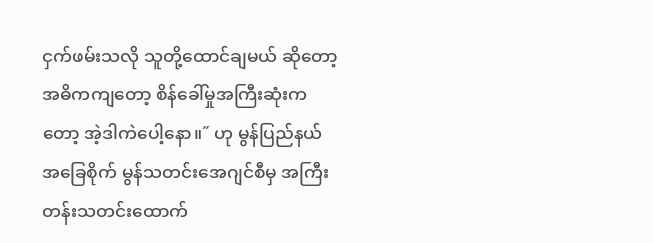ငှက်ဖမ်းသလို သူတို့ထောင်ချမယ် ဆိုတော့ အဓိကကျတော့ စိန်ခေါ်မှုအကြီးဆုံးကတော့ အဲ့ဒါကဲပေါ့နော။˝ ဟု မွန်ပြည်နယ်အခြေစိုက် မွန်သတင်းအေဂျင်စီမှ အကြီးတန်းသတင်းထောက်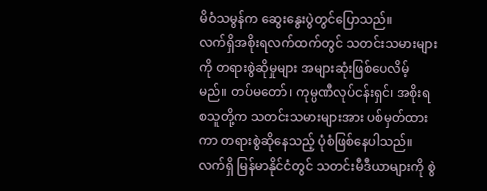မိဝံသမွန်က ဆွေးနွေးပွဲတွင်ပြောသည်။
လက်ရှိအစိုးရလက်ထက်တွင် သတင်းသမားများကို တရားစွဲဆိုမှုများ အများဆုံးဖြစ်ပေလိမ့်မည်။ တပ်မတော်၊ ကုမ္ပဏီလုပ်ငန်းရှင်၊ အစိုးရ စသူတို့က သတင်းသမားများအား ပစ်မှတ်ထားကာ တရားစွဲဆိုနေသည့် ပုံစံဖြစ်နေပါသည်။
လက်ရှိ မြန်မာနိုင်ငံတွင် သတင်းမီဒီယာများကို စွဲ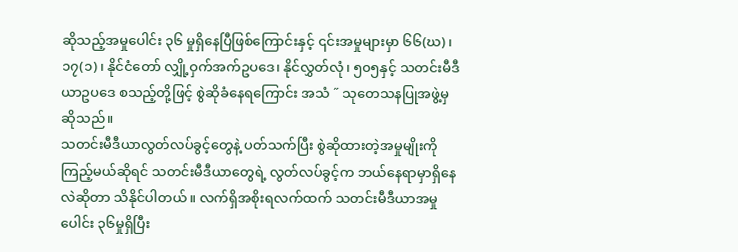ဆိုသည့်အမှုပေါင်း ၃၆ မှုရှိနေပြီဖြစ်ကြောင်းနှင့် ၎င်းအမှုများမှာ ၆၆(ဃ)၊ ၁၇(၁)၊ နိုင်ငံတော် လျှို့ဝှက်အက်ဥပဒေ၊ နိုင်လွှတ်လုံ၊ ၅၀၅နှင့် သတင်းမီဒီယာဥပဒေ စသည့်တို့ဖြင့် စွဲဆိုခံနေရကြောင်း အသံ ˝ သုတေသနပြုအဖွဲ့မှ ဆိုသည်။
သတင်းမီဒီယာလွတ်လပ်ခွင့်တွေနဲ့ ပတ်သက်ပြီး စွဲဆိုထားတဲ့အမှုမျိုးကို ကြည့်မယ်ဆိုရင် သတင်းမီဒီယာတွေရဲ့ လွတ်လပ်ခွင့်က ဘယ်နေရာမှာရှိနေလဲဆိုတာ သိနိုင်ပါတယ်။ လက်ရှိအစိုးရလက်ထက် သတင်းမီဒီယာအမှုပေါင်း ၃၆မှုရှိပြီး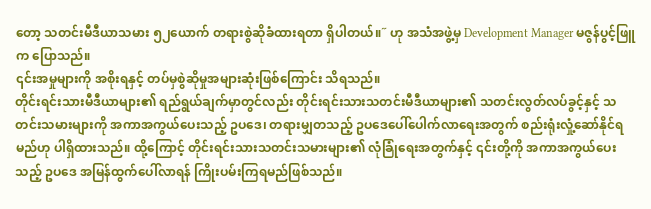တော့ သတင်းမီဒီယာသမား ၅၂ယောက် တရားစွဲဆိုခံထားရတာ ရှိပါတယ်။˝ ဟု အသံအဖွဲ့မှ Development Manager မဇွန်ပွင့်ဖြူက ပြောသည်။
၎င်းအမှုများကို အစိုးရနှင့် တပ်မှစွဲဆိုမှုအများဆုံးဖြစ်ကြောင်း သိရသည်။
တိုင်းရင်းသားမီဒီယာများ၏ ရည်ရွယ်ချက်မှာတွင်လည်း တိုင်းရင်းသားသတင်းမီဒီယာများ၏ သတင်းလွတ်လပ်ခွင့်နှင့် သတင်းသမားများကို အကာအကွယ်ပေးသည့် ဥပဒေ၊ တရားမျှတသည့် ဥပဒေပေါ်ပေါက်လာရေးအတွက် စည်းရုံးလှုံ့ဆော်နိုင်ရမည်ဟု ပါရှိထားသည်။ ထို့ကြောင့် တိုင်းရင်းသားသတင်းသမားများ၏ လုံခြုံရေးအတွက်နှင့် ၎င်းတို့ကို အကာအကွယ်ပေးသည့် ဥပဒေ အမြန်ထွက်ပေါ်လာရန် ကြိုးပမ်းကြရမည်ဖြစ်သည်။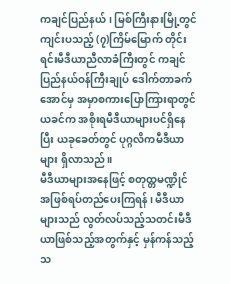ကချင်ပြည်နယ်၊ မြစ်ကြီးနားမြို့တွင်ကျင်းပသည့် (၇)ကြိမ်မြောက် တိုင်းရင်းမီဒီယာညီလာခံကြီးတွင် ကချင်ပြည်နယ်ဝန်ကြီးချုပ် ဒေါက်တာခက်အောင်မှ အမှာစကားပြောကြားရာတွင် ယခင်က အစိုးရမီဒီယာများပင်ရှိနေပြီး ယခုခေတ်တွင် ပုဂ္ဂလိကမီဒီယာများ ရှိလာသည်။
မီဒီယာများအနေဖြင့် စတုထ္တမဏ္ဍိုင်အဖြစ်ရပ်တည်ပေးကြရန်၊ မီဒီယာများသည် လွတ်လပ်သည့်သတင်းမီဒီယာဖြစ်သည့်အတွက်နှင့် မှန်ကန်သည့် သ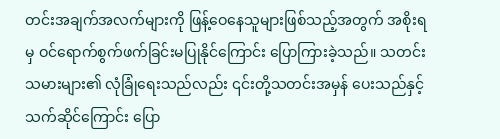တင်းအချက်အလက်များကို ဖြန့်ဝေနေသူများဖြစ်သည့်အတွက် အစိုးရမှ ဝင်ရောက်စွက်ဖက်ခြင်းမပြုနိုင်ကြောင်း ပြောကြားခဲ့သည်။ သတင်းသမားများ၏ လုံခြုံရေးသည်လည်း ၎င်းတို့သတင်းအမှန် ပေးသည်နှင့်သက်ဆိုင်ကြောင်း ပြော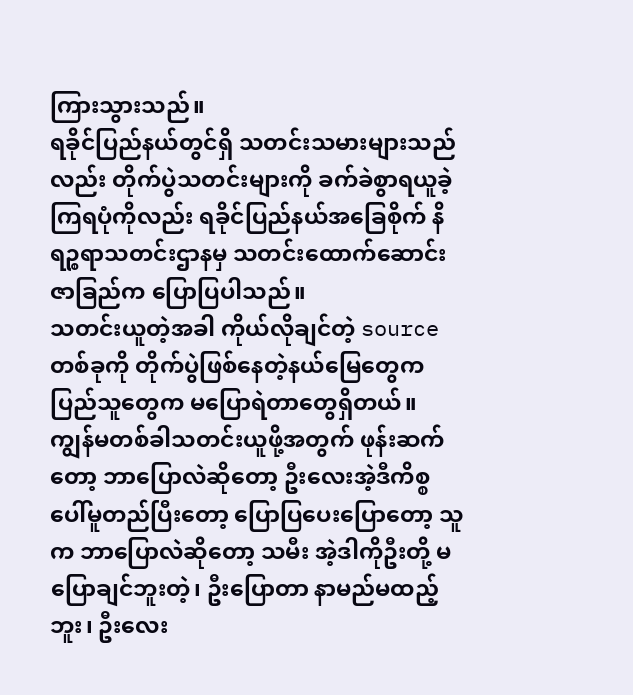ကြားသွားသည်။
ရခိုင်ပြည်နယ်တွင်ရှိ သတင်းသမားများသည်လည်း တိုက်ပွဲသတင်းများကို ခက်ခဲစွာရယူခဲ့ကြရပုံကိုလည်း ရခိုင်ပြည်နယ်အခြေစိုက် နိရဉ္စရာသတင်းဌာနမှ သတင်းထောက်ဆောင်းဇာခြည်က ပြောပြပါသည်။
သတင်းယူတဲ့အခါ ကိုယ်လိုချင်တဲ့ source တစ်ခုကို တိုက်ပွဲဖြစ်နေတဲ့နယ်မြေတွေက ပြည်သူတွေက မပြောရဲတာတွေရှိတယ်။ ကျွန်မတစ်ခါသတင်းယူဖို့အတွက် ဖုန်းဆက်တော့ ဘာပြောလဲဆိုတော့ ဦးလေးအဲ့ဒီကိစ္စပေါ်မူတည်ပြီးတော့ ပြောပြပေးပြောတော့ သူက ဘာပြောလဲဆိုတော့ သမီး အဲ့ဒါကိုဦးတို့ မပြောချင်ဘူးတဲ့၊ ဦးပြောတာ နာမည်မထည့်ဘူး၊ ဦးလေး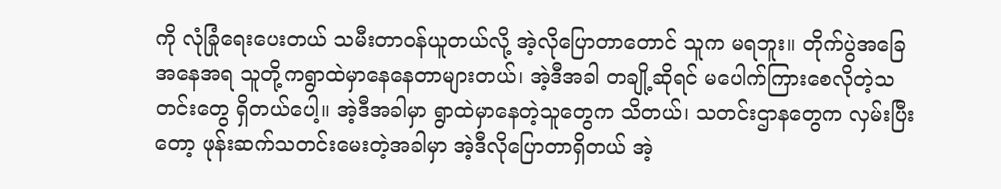ကို လုံခြုံရေးပေးတယ် သမီးတာဝန်ယူတယ်လို့ အဲ့လိုပြောတာတောင် သူက မရဘူး။ တိုက်ပွဲအခြေအနေအရ သူတို့ကရွာထဲမှာနေနေတာများတယ်၊ အဲ့ဒီအခါ တချို့ဆိုရင် မပေါက်ကြားစေလိုတဲ့သတင်းတွေ ရှိတယ်ပေါ့။ အဲ့ဒီအခါမှာ ရွာထဲမှာနေတဲ့သူတွေက သိတယ်၊ သတင်းဌာနတွေက လှမ်းပြီးတော့ ဖုန်းဆက်သတင်းမေးတဲ့အခါမှာ အဲ့ဒီလိုပြောတာရှိတယ် အဲ့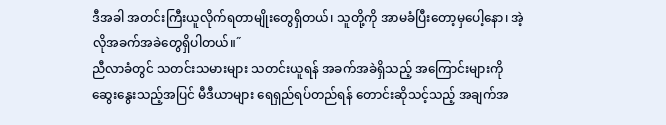ဒီအခါ အတင်းကြီးယူလိုက်ရတာမျိုးတွေရှိတယ်၊ သူတို့ကို အာမခံပြီးတော့မှပေါ့နော၊ အဲ့လိုအခက်အခဲတွေရှိပါတယ်။˝
ညီလာခံတွင် သတင်းသမားများ သတင်းယူရန် အခက်အခဲရှိသည့် အကြောင်းများကိုဆွေးနွေးသည့်အပြင် မီဒီယာများ ရေရှည်ရပ်တည်ရန် တောင်းဆိုသင့်သည့် အချက်အ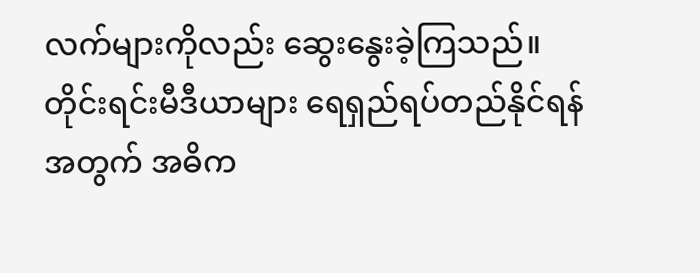လက်များကိုလည်း ဆွေးနွေးခဲ့ကြသည်။
တိုင်းရင်းမီဒီယာများ ရေရှည်ရပ်တည်နိုင်ရန်အတွက် အဓိက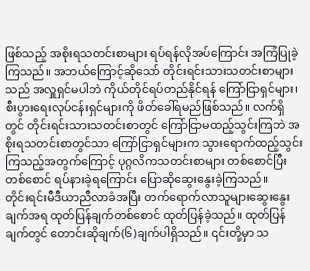ဖြစ်သည့် အစိုးရသတင်းစာများ ရပ်ရန်လိုအပ်ကြောင်း အကြံပြုခဲ့ကြသည်။ အဘယ်ကြောင့်ဆိုသော် တိုင်းရင်းသားသတင်းစာများသည် အလှူရှင်မပါဘဲ ကိုယ်တိုင်ရပ်တည်နိုင်ရန် ကြော်ငြာရှင်များ၊ စီးပွားရေးလုပ်ငန်းရှင်များကို ဖိတ်ခေါ်ရမည်ဖြစ်သည်။ လက်ရှိတွင် တိုင်းရင်းသားသတင်းစာတွင် ကြော်ငြာမထည့်သွင်းကြဘဲ အစိုးရသတင်းစာတွင်သာ ကြော်ငြာရှင်များက သွားရောက်ထည့်သွင်းကြသည့်အတွက်ကြောင့် ပုဂ္ဂလိကသတင်းစာများ တစ်စောင်ပြီးတစ်စောင် ရပ်နားခဲ့ရကြောင်း ပြောဆိုဆွေးနွေးခဲ့ကြသည်။
တိုင်းရင်းမီဒီယာညီလာခံအပြီး တက်ရောက်လာသူများဆွေးနွေးချက်အရ ထုတ်ပြန်ချက်တစ်စောင် ထုတ်ပြန်ခဲ့သည်။ ထုတ်ပြန်ချက်တွင် တောင်းဆိုချက်(၆)ချက်ပါရှိသည်။ ၎င်းတို့မှာ သ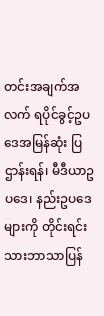တင်းအချက်အလက် ရပိုင်ခွင့်ဥပဒေအမြန်ဆုံး ပြဌာန်းရန်၊ မီဒီယာဥပဒေ၊ နည်းဥပဒေများကို တိုင်းရင်းသားဘာသာပြန်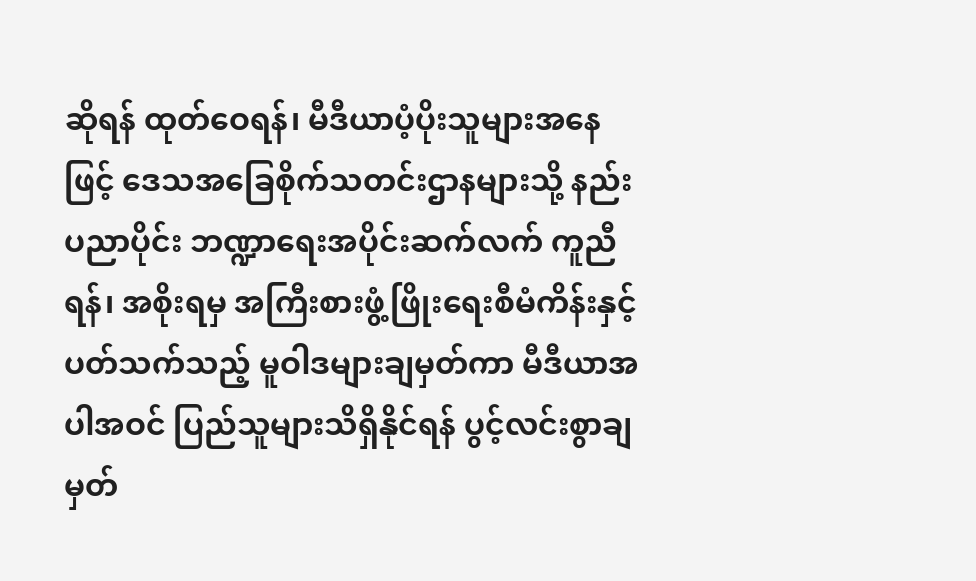ဆိုရန် ထုတ်ဝေရန်၊ မီဒီယာပံ့ပိုးသူများအနေဖြင့် ဒေသအခြေစိုက်သတင်းဌာနများသို့ နည်းပညာပိုင်း ဘဏ္ဍာရေးအပိုင်းဆက်လက် ကူညီရန်၊ အစိုးရမှ အကြီးစားဖွံ့ဖြိုးရေးစီမံကိန်းနှင့် ပတ်သက်သည့် မူဝါဒများချမှတ်ကာ မီဒီယာအပါအဝင် ပြည်သူများသိရှိနိုင်ရန် ပွင့်လင်းစွာချမှတ်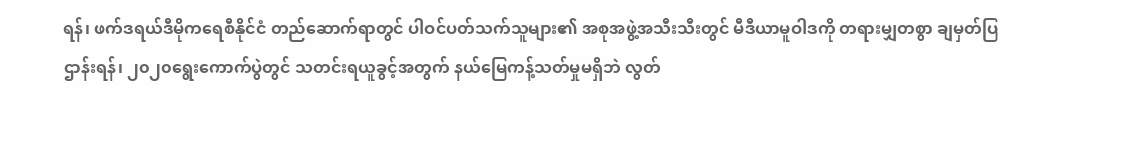ရန်၊ ဖက်ဒရယ်ဒီမိုကရေစီနိုင်ငံ တည်ဆောက်ရာတွင် ပါဝင်ပတ်သက်သူများ၏ အစုအဖွဲ့အသီးသီးတွင် မီဒီယာမူဝါဒကို တရားမျှတစွာ ချမှတ်ပြဌာန်းရန်၊ ၂၀၂၀ရွေးကောက်ပွဲတွင် သတင်းရယူခွင့်အတွက် နယ်မြေကန့်သတ်မှုမရှိဘဲ လွတ်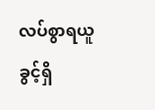လပ်စွာရယူခွင့်ရှိ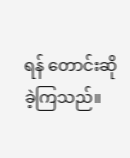ရန် တောင်းဆိုခဲ့ကြသည်။